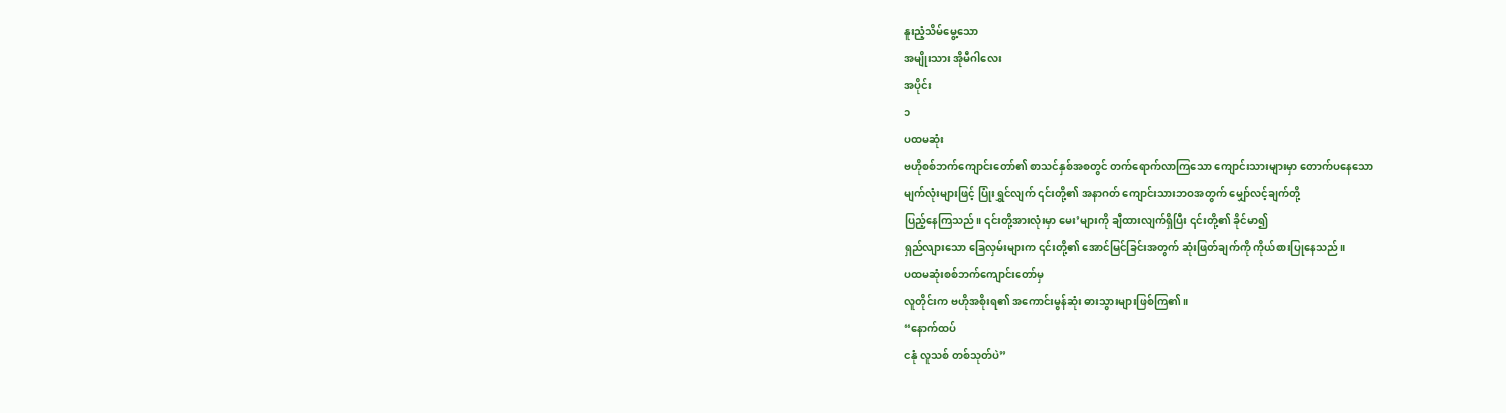နူးညံ့သိမ်မွေ့သော
အမျိုးသား အိုမီဂါလေး
အပိုင်း
၁
ပထမဆုံး
ဗဟိုစစ်ဘက်ကျောင်းတော်၏ စာသင်နှစ်အစတွင် တက်ရောက်လာကြသော ကျောင်းသားများမှာ တောက်ပနေသော
မျက်လုံးများဖြင့် ပြုံးရွှင်လျက် ၎င်းတို့၏ အနာဂတ် ကျောင်းသားဘဝအတွက် မျှော်လင့်ချက်တို့
ပြည့်နေကြသည်။ ၎င်းတို့အားလုံးမှာ မေး’များကို ချီထားလျက်ရှိပြီး ၎င်းတို့၏ ခိုင်မာ၍
ရှည်လျားသော ခြေလှမ်းများက ၎င်းတို့၏ အောင်မြင်ခြင်းအတွက် ဆုံးဖြတ်ချက်ကို ကိုယ်စားပြုနေသည်။
ပထမဆုံးစစ်ဘက်ကျောင်းတော်မှ
လူတိုင်းက ဗဟိုအစိုးရ၏ အကောင်းမွန်ဆုံး ဓားသွားများဖြစ်ကြ၏။
“နောက်ထပ်
ငနုံ လူသစ် တစ်သုတ်ပဲ”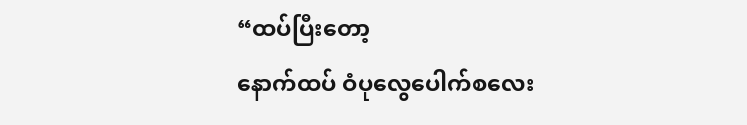“ထပ်ပြီးတော့
နောက်ထပ် ဝံပုလွေပေါက်စလေး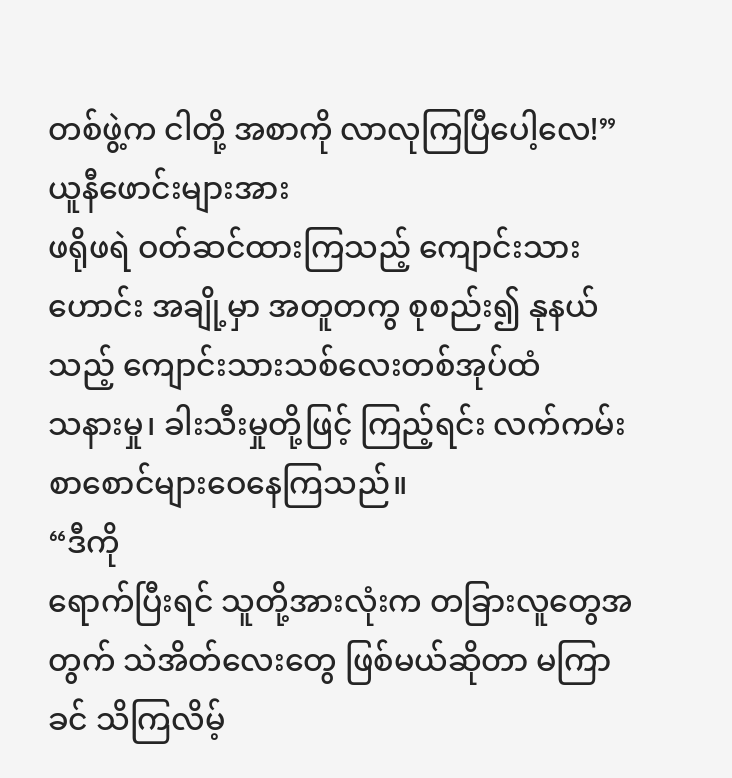တစ်ဖွဲ့က ငါတို့ အစာကို လာလုကြပြီပေါ့လေ!”
ယူနီဖောင်းများအား
ဖရိုဖရဲ ဝတ်ဆင်ထားကြသည့် ကျောင်းသားဟောင်း အချို့မှာ အတူတကွ စုစည်း၍ နုနယ်သည့် ကျောင်းသားသစ်လေးတစ်အုပ်ထံ
သနားမှု၊ ခါးသီးမှုတို့ဖြင့် ကြည့်ရင်း လက်ကမ်းစာစောင်များဝေနေကြသည်။
“ဒီကို
ရောက်ပြီးရင် သူတို့အားလုံးက တခြားလူတွေအတွက် သဲအိတ်လေးတွေ ဖြစ်မယ်ဆိုတာ မကြာခင် သိကြလိမ့်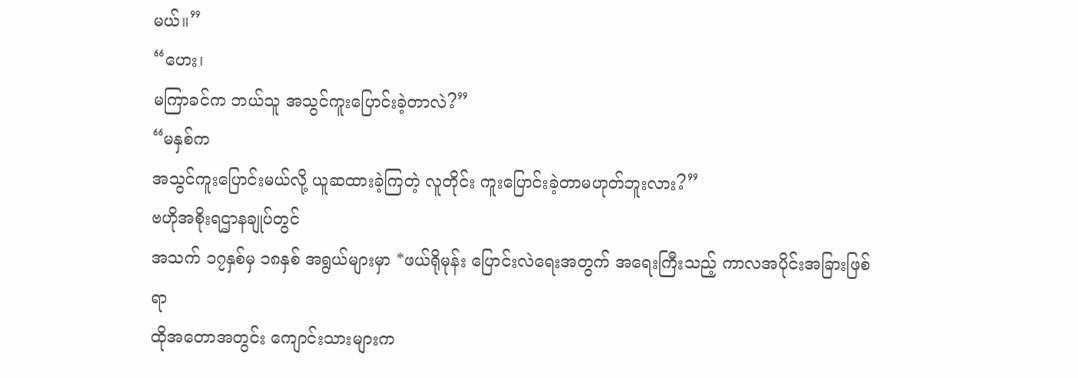မယ်။”
“ဟေး၊
မကြာခင်က ဘယ်သူ အသွင်ကူးပြောင်းခဲ့တာလဲ?”
“မနှစ်က
အသွင်ကူးပြောင်းမယ်လို့ ယူဆထားခဲ့ကြတဲ့ လူတိုင်း ကူးပြောင်းခဲ့တာမဟုတ်ဘူးလား?”
ဗဟိုအစိုးရဌာနချုပ်တွင်
အသက် ၁၇နှစ်မှ ၁၈နှစ် အရွယ်များမှာ *ဖယ်ရိုမုန်း ပြောင်းလဲရေးအတွက် အရေးကြီးသည့် ကာလအပိုင်းအခြားဖြစ်ရာ
ထိုအတောအတွင်း ကျောင်းသားများက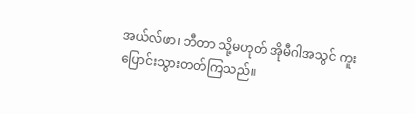အယ်လ်ဖာ၊ ဘီတာ သို့မဟုတ် အိုမီဂါအသွင် ကူးပြောင်းသွားတတ်ကြသည်။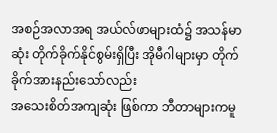အစဉ်အလာအရ အယ်လ်ဖာများထံ၌ အသန်မာဆုံး တိုက်ခိုက်နိုင်စွမ်းရှိပြီး အိုမီဂါများမှာ တိုက်ခိုက်အားနည်းသော်လည်း
အသေးစိတ်အကျဆုံး ဖြစ်ကာ ဘီတာများကမူ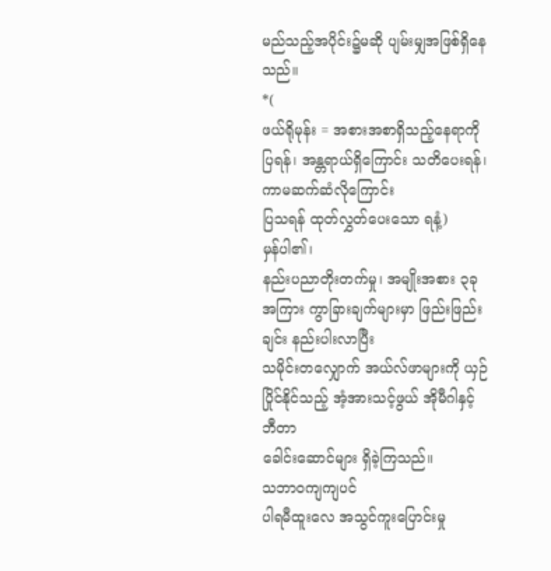မည်သည့်အပိုင်း၌မဆို ပျမ်းမျှအဖြစ်ရှိနေသည်။
*(
ဖယ်ရိုမုန်း = အစားအစာရှိသည့်နေရာကိုပြရန်၊ အန္တရာယ်ရှိကြောင်း သတိပေးရန်၊ ကာမဆက်ဆံလိုကြောင်း
ပြသရန် ထုတ်လွှတ်ပေးသော ရနံ့)
မှန်ပါ၏၊
နည်းပညာတိုးတက်မှု၊ အမျိုးအစား ၃ခုအကြား ကွာခြားချက်များမှာ ဖြည်းဖြည်းချင်း နည်းပါးလာပြီး
သမိုင်းတလျှောက် အယ်လ်ဖာများကို ယှဉ်ပြိုင်နိုင်သည့် အံ့အားသင့်ဖွယ် အိုမီဂါနှင့် ဘီတာ
ခေါင်းဆောင်များ ရှိခဲ့ကြသည်။
သဘာဝကျကျပင်
ပါရမီထူးလေ အသွင်ကူးပြောင်းမှု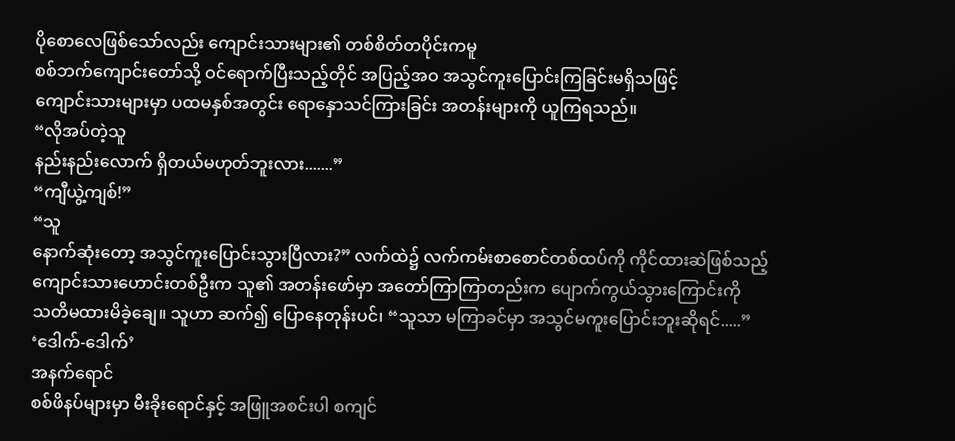ပိုစောလေဖြစ်သော်လည်း ကျောင်းသားများ၏ တစ်စိတ်တပိုင်းကမူ
စစ်ဘက်ကျောင်းတော်သို့ ဝင်ရောက်ပြီးသည့်တိုင် အပြည့်အဝ အသွင်ကူးပြောင်းကြခြင်းမရှိသဖြင့်
ကျောင်းသားများမှာ ပထမနှစ်အတွင်း ရောနှောသင်ကြားခြင်း အတန်းများကို ယူကြရသည်။
“လိုအပ်တဲ့သူ
နည်းနည်းလောက် ရှိတယ်မဟုတ်ဘူးလား.......”
“ကျီယွဲ့ကျစ်!”
“သူ
နောက်ဆုံးတော့ အသွင်ကူးပြောင်းသွားပြီလား?” လက်ထဲ၌ လက်ကမ်းစာစောင်တစ်ထပ်ကို ကိုင်ထားဆဲဖြစ်သည့်
ကျောင်းသားဟောင်းတစ်ဦးက သူ၏ အတန်းဖော်မှာ အတော်ကြာကြာတည်းက ပျောက်ကွယ်သွားကြောင်းကို
သတိမထားမိခဲ့ချေ။ သူဟာ ဆက်၍ ပြောနေတုန်းပင်၊ “သူသာ မကြာခင်မှာ အသွင်မကူးပြောင်းဘူးဆိုရင်.....”
‘ဒေါက်-ဒေါက်’
အနက်ရောင်
စစ်ဖိနပ်များမှာ မီးခိုးရောင်နှင့် အဖြူအစင်းပါ စကျင်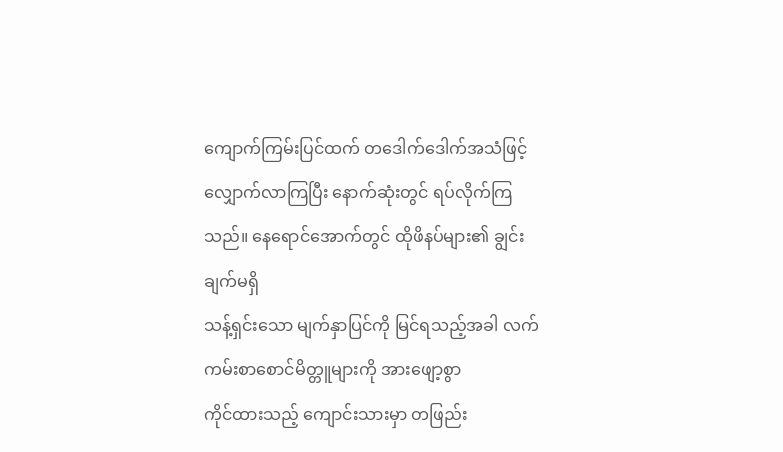ကျောက်ကြမ်းပြင်ထက် တဒေါက်ဒေါက်အသံဖြင့်
လျှောက်လာကြပြီး နောက်ဆုံးတွင် ရပ်လိုက်ကြသည်။ နေရောင်အောက်တွင် ထိုဖိနပ်များ၏ ချွင်းချက်မရှိ
သန့်ရှင်းသော မျက်နှာပြင်ကို မြင်ရသည့်အခါ လက်ကမ်းစာစောင်မိတ္တူများကို အားဖျော့စွာ
ကိုင်ထားသည့် ကျောင်းသားမှာ တဖြည်း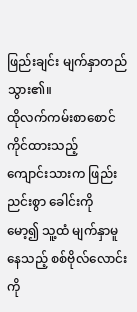ဖြည်းချင်း မျက်နှာတည်သွား၏။
ထိုလက်ကမ်းစာစောင်ကိုင်ထားသည့်
ကျောင်းသားက ဖြည်းညင်းစွာ ခေါင်းကို မော့၍ သူ့ထံ မျက်နှာမူနေသည့် စစ်ဗိုလ်လောင်းကို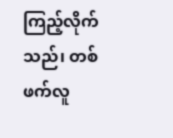ကြည့်လိုက်သည်၊ တစ်ဖက်လူ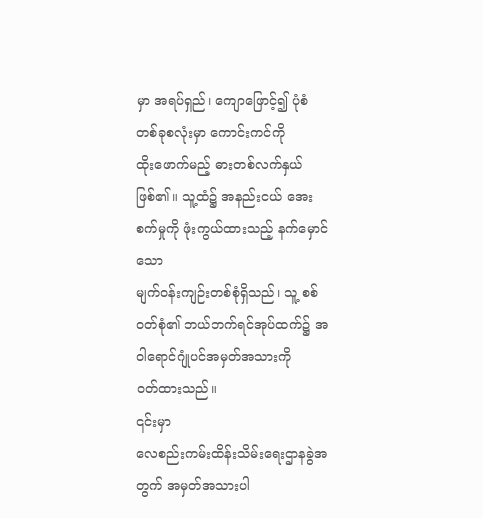မှာ အရပ်ရှည်၊ ကျောဖြောင့်၍ ပုံစံတစ်ခုစလုံးမှာ ကောင်းကင်ကို
ထိုးဖောက်မည့် ဓားတစ်လက်နှယ်ဖြစ်၏။ သူ့ထံ၌ အနည်းငယ် အေးစက်မှုကို ဖုံးကွယ်ထားသည့် နက်မှောင်သော
မျက်ဝန်းကျဉ်းတစ်စုံရှိသည်၊ သူ့ စစ်ဝတ်စုံ၏ ဘယ်ဘက်ရင်အုပ်ထက်၌ အဝါရောင်ဂျုံပင်အမှတ်အသားကို
ဝတ်ထားသည်။
၎င်းမှာ
လေစည်းကမ်းထိန်းသိမ်းရေးဌာနခွဲအတွက် အမှတ်အသားပါ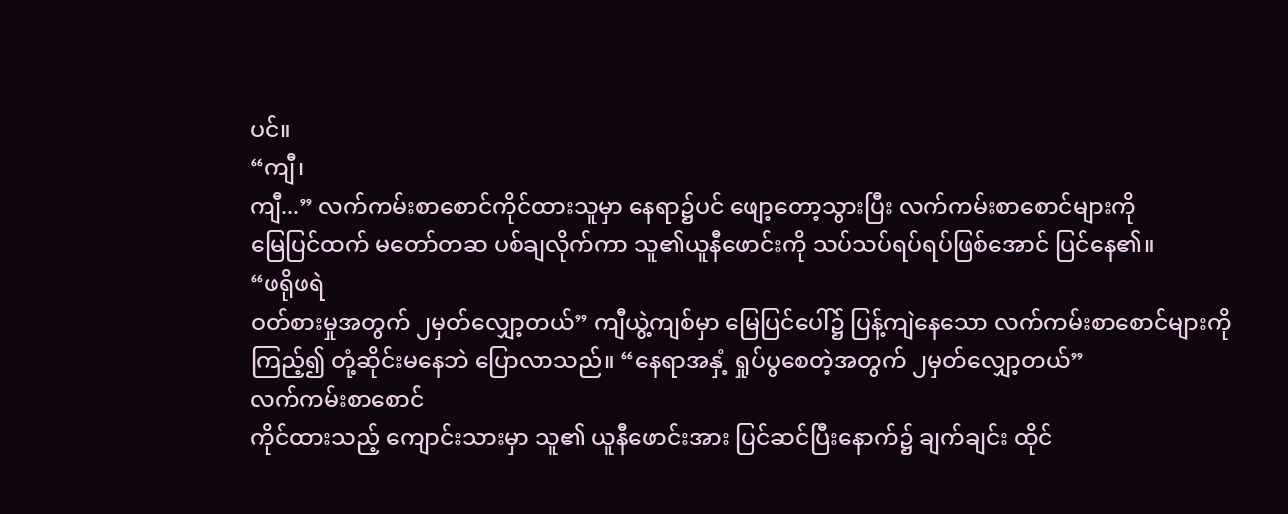ပင်။
“ကျီ၊
ကျီ...” လက်ကမ်းစာစောင်ကိုင်ထားသူမှာ နေရာ၌ပင် ဖျော့တော့သွားပြီး လက်ကမ်းစာစောင်များကို
မြေပြင်ထက် မတော်တဆ ပစ်ချလိုက်ကာ သူ၏ယူနီဖောင်းကို သပ်သပ်ရပ်ရပ်ဖြစ်အောင် ပြင်နေ၏။
“ဖရိုဖရဲ
ဝတ်စားမှုအတွက် ၂မှတ်လျှော့တယ်” ကျီယွဲ့ကျစ်မှာ မြေပြင်ပေါ်၌ ပြန့်ကျဲနေသော လက်ကမ်းစာစောင်များကို
ကြည့်၍ တုံ့ဆိုင်းမနေဘဲ ပြောလာသည်။ “နေရာအနှံ့ ရှုပ်ပွစေတဲ့အတွက် ၂မှတ်လျှော့တယ်”
လက်ကမ်းစာစောင်
ကိုင်ထားသည့် ကျောင်းသားမှာ သူ၏ ယူနီဖောင်းအား ပြင်ဆင်ပြီးနောက်၌ ချက်ချင်း ထိုင်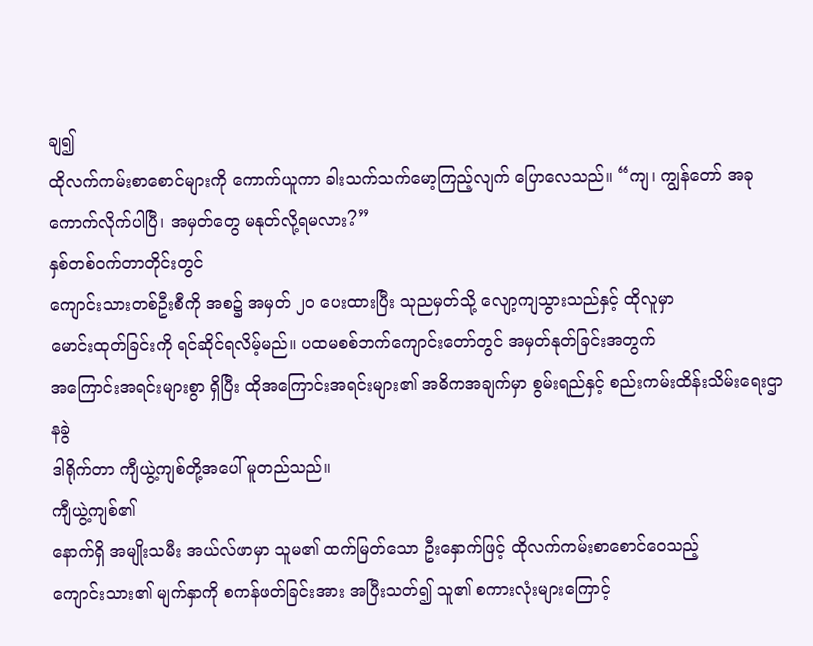ချ၍
ထိုလက်ကမ်းစာစောင်များကို ကောက်ယူကာ ခါးသက်သက်မော့ကြည့်လျက် ပြောလေသည်။ “ကျ၊ ကျွန်တော် အခု ကောက်လိုက်ပါပြီ၊ အမှတ်တွေ မနုတ်လို့ရမလား?”
နှစ်တစ်ဝက်တာတိုင်းတွင်
ကျောင်းသားတစ်ဦးစီကို အစ၌ အမှတ် ၂၀ ပေးထားပြီး သုညမှတ်သို့ လျော့ကျသွားသည်နှင့် ထိုလူမှာ
မောင်းထုတ်ခြင်းကို ရင်ဆိုင်ရလိမ့်မည်။ ပထမစစ်ဘက်ကျောင်းတော်တွင် အမှတ်နုတ်ခြင်းအတွက်
အကြောင်းအရင်းများစွာ ရှိပြီး ထိုအကြောင်းအရင်းများ၏ အဓိကအချက်မှာ စွမ်းရည်နှင့် စည်းကမ်းထိန်းသိမ်းရေးဌာနခွဲ
ဒါရိုက်တာ ကျီယွဲ့ကျစ်တို့အပေါ် မူတည်သည်။
ကျီယွဲ့ကျစ်၏
နောက်ရှိ အမျိုးသမီး အယ်လ်ဖာမှာ သူမ၏ ထက်မြတ်သော ဦးနှောက်ဖြင့် ထိုလက်ကမ်းစာစောင်ဝေသည့်
ကျောင်းသား၏ မျက်နှာကို စကန်ဖတ်ခြင်းအား အပြီးသတ်၍ သူ၏ စကားလုံးများကြောင့်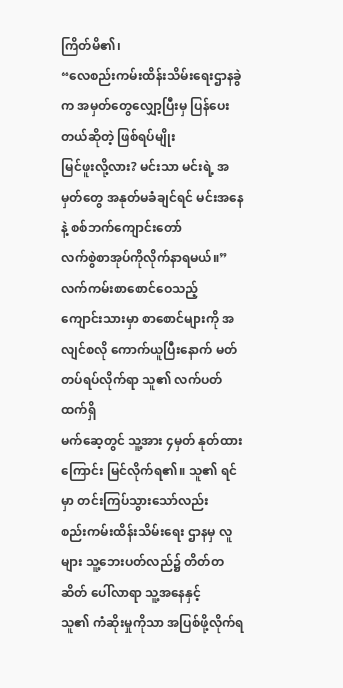ကြိတ်မိ၏၊
“လေစည်းကမ်းထိန်းသိမ်းရေးဌာနခွဲက အမှတ်တွေလျှော့ပြီးမှ ပြန်ပေးတယ်ဆိုတဲ့ ဖြစ်ရပ်မျိုး
မြင်ဖူးလို့လား? မင်းသာ မင်းရဲ့ အမှတ်တွေ အနုတ်မခံချင်ရင် မင်းအနေနဲ့ စစ်ဘက်ကျောင်းတော်
လက်စွဲစာအုပ်ကိုလိုက်နာရမယ်။”
လက်ကမ်းစာစောင်ဝေသည့်
ကျောင်းသားမှာ စာစောင်များကို အလျင်စလို ကောက်ယူပြီးနောက် မတ်တပ်ရပ်လိုက်ရာ သူ၏ လက်ပတ်ထက်ရှိ
မက်ဆေ့တွင် သူ့အား ၄မှတ် နုတ်ထားကြောင်း မြင်လိုက်ရ၏။ သူ၏ ရင်မှာ တင်းကြပ်သွားသော်လည်း
စည်းကမ်းထိန်းသိမ်းရေး ဌာနမှ လူများ သူ့ဘေးပတ်လည်၌ တိတ်တဆိတ် ပေါ်လာရာ သူ့အနေနှင့်
သူ၏ ကံဆိုးမှုကိုသာ အပြစ်ဖို့လိုက်ရ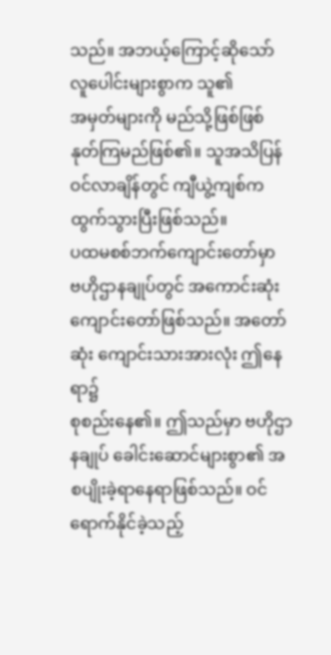သည်။ အဘယ့်ကြောင့်ဆိုသော် လူပေါင်းများစွာက သူ၏
အမှတ်များကို မည်သို့ဖြစ်ဖြစ် နုတ်ကြမည်ဖြစ်၏။ သူအသိပြန်ဝင်လာချိန်တွင် ကျီယွဲ့ကျစ်က
ထွက်သွားပြီးဖြစ်သည်။
ပထမစစ်ဘက်ကျောင်းတော်မှာ
ဗဟိုဌာနချုပ်တွင် အကောင်းဆုံးကျောင်းတော်ဖြစ်သည်။ အတော်ဆုံး ကျောင်းသားအားလုံး ဤနေရာ၌
စုစည်းနေ၏။ ဤသည်မှာ ဗဟိုဌာနချုပ် ခေါင်းဆောင်များစွာ၏ အစပျိုးခဲ့ရာနေရာဖြစ်သည်။ ဝင်ရောက်နိုင်ခဲ့သည့်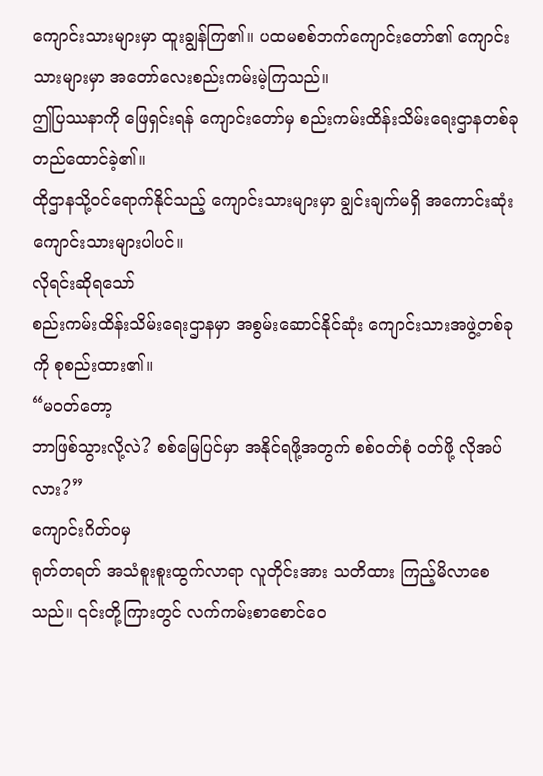ကျောင်းသားများမှာ ထူးချွန်ကြ၏။ ပထမစစ်ဘက်ကျောင်းတော်၏ ကျောင်းသားများမှာ အတော်လေးစည်းကမ်းမဲ့ကြသည်။
ဤပြဿနာကို ဖြေရှင်းရန် ကျောင်းတော်မှ စည်းကမ်းထိန်းသိမ်းရေးဌာနတစ်ခု တည်ထောင်ခဲ့၏။
ထိုဌာနသို့ဝင်ရောက်နိုင်သည့် ကျောင်းသားများမှာ ချွင်းချက်မရှိ အကောင်းဆုံးကျောင်းသားများပါပင်။
လိုရင်းဆိုရသော်
စည်းကမ်းထိန်းသိမ်းရေးဌာနမှာ အစွမ်းဆောင်နိုင်ဆုံး ကျောင်းသားအဖွဲ့တစ်ခုကို စုစည်းထား၏။
“မဝတ်တော့
ဘာဖြစ်သွားလို့လဲ? စစ်မြေပြင်မှာ အနိုင်ရဖို့အတွက် စစ်ဝတ်စုံ ဝတ်ဖို့ လိုအပ်လား?”
ကျောင်းဂိတ်ဝမှ
ရုတ်တရတ် အသံစူးစူးထွက်လာရာ လူတိုင်းအား သတိထား ကြည့်မိလာစေသည်။ ၎င်းတို့ကြားတွင် လက်ကမ်းစာစောင်ဝေ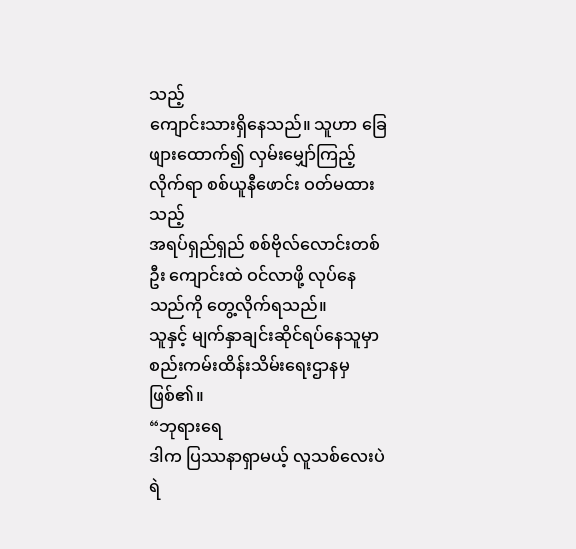သည့်
ကျောင်းသားရှိနေသည်။ သူဟာ ခြေဖျားထောက်၍ လှမ်းမျှော်ကြည့်လိုက်ရာ စစ်ယူနီဖောင်း ဝတ်မထားသည့်
အရပ်ရှည်ရှည် စစ်ဗိုလ်လောင်းတစ်ဦး ကျောင်းထဲ ဝင်လာဖို့ လုပ်နေသည်ကို တွေ့လိုက်ရသည်။
သူနှင့် မျက်နှာချင်းဆိုင်ရပ်နေသူမှာ စည်းကမ်းထိန်းသိမ်းရေးဌာနမှ ဖြစ်၏။
“ဘုရားရေ
ဒါက ပြဿနာရှာမယ့် လူသစ်လေးပဲ ရဲ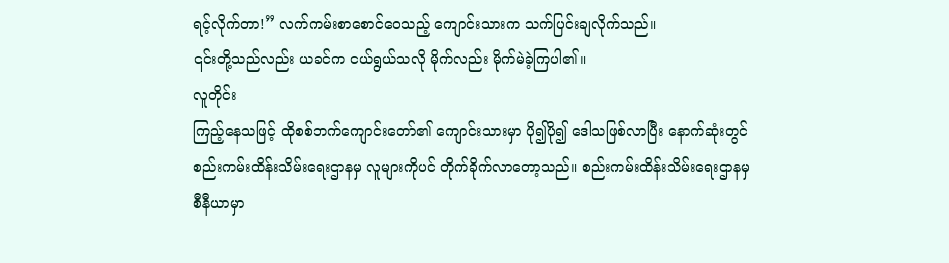ရင့်လိုက်တာ!” လက်ကမ်းစာစောင်ဝေသည့် ကျောင်းသားက သက်ပြင်းချလိုက်သည်။
၎င်းတို့သည်လည်း ယခင်က ငယ်ရွယ်သလို မိုက်လည်း မိုက်မဲခဲ့ကြပါ၏။
လူတိုင်း
ကြည့်နေသဖြင့် ထိုစစ်ဘက်ကျောင်းတော်၏ ကျောင်းသားမှာ ပို၍ပို၍ ဒေါသဖြစ်လာပြီး နောက်ဆုံးတွင်
စည်းကမ်းထိန်းသိမ်းရေးဌာနမှ လူများကိုပင် တိုက်ခိုက်လာတော့သည်။ စည်းကမ်းထိန်းသိမ်းရေးဌာနမှ
စီနီယာမှာ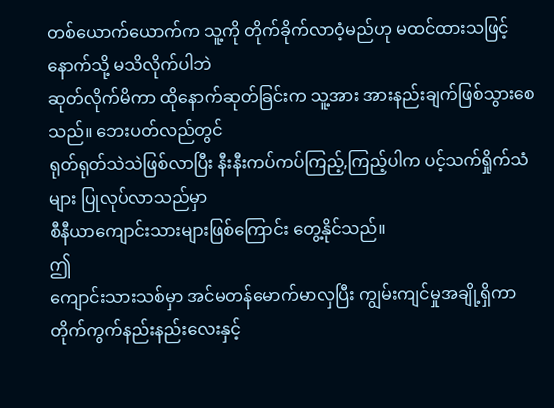တစ်ယောက်ယောက်က သူ့ကို တိုက်ခိုက်လာဝံ့မည်ဟု မထင်ထားသဖြင့် နောက်သို့ မသိလိုက်ပါဘဲ
ဆုတ်လိုက်မိကာ ထိုနောက်ဆုတ်ခြင်းက သူ့အား အားနည်းချက်ဖြစ်သွားစေသည်။ ဘေးပတ်လည်တွင်
ရုတ်ရုတ်သဲသဲဖြစ်လာပြီး နီးနီးကပ်ကပ်ကြည့်,ကြည့်ပါက ပင့်သက်ရှိုက်သံများ ပြုလုပ်လာသည်မှာ
စီနီယာကျောင်းသားများဖြစ်ကြောင်း တွေ့နိုင်သည်။
ဤ
ကျောင်းသားသစ်မှာ အင်မတန်မောက်မာလှပြီး ကျွမ်းကျင်မှုအချို့ရှိကာ တိုက်ကွက်နည်းနည်းလေးနှင့်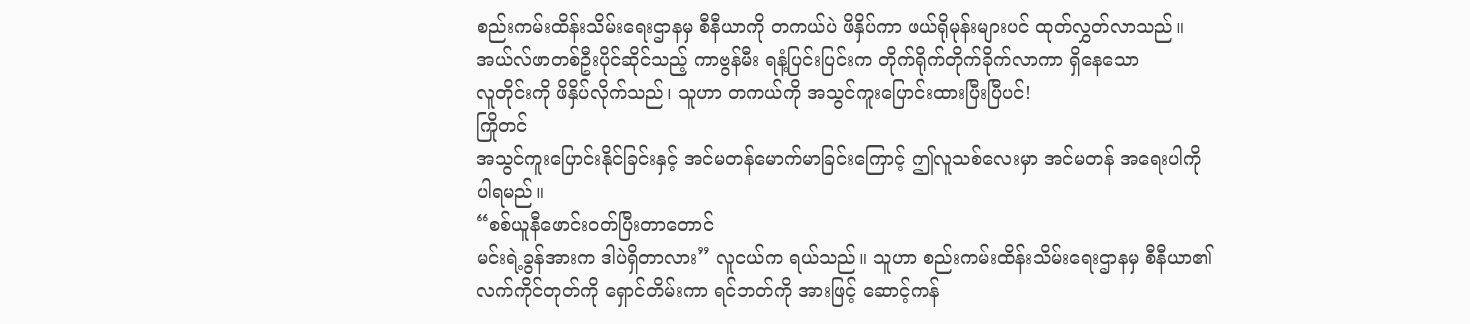စည်းကမ်းထိန်းသိမ်းရေးဌာနမှ စီနီယာကို တကယ်ပဲ ဖိနှိပ်ကာ ဖယ်ရိုမုန်းများပင် ထုတ်လွှတ်လာသည်။
အယ်လ်ဖာတစ်ဦးပိုင်ဆိုင်သည့် ကာဗွန်မီး ရနံ့ပြင်းပြင်းက တိုက်ရိုက်တိုက်ခိုက်လာကာ ရှိနေသော
လူတိုင်းကို ဖိနှိပ်လိုက်သည်၊ သူဟာ တကယ်ကို အသွင်ကူးပြောင်းထားပြီးပြီပင်!
ကြိုတင်
အသွင်ကူးပြောင်းနိုင်ခြင်းနှင့် အင်မတန်မောက်မာခြင်းကြောင့် ဤလူသစ်လေးမှာ အင်မတန် အရေးပါကို
ပါရမည်။
“စစ်ယူနီဖောင်းဝတ်ပြီးတာတောင်
မင်းရဲ့ခွန်အားက ဒါပဲရှိတာလား” လူငယ်က ရယ်သည်။ သူဟာ စည်းကမ်းထိန်းသိမ်းရေးဌာနမှ စီနီယာ၏
လက်ကိုင်တုတ်ကို ရှောင်တိမ်းကာ ရင်ဘတ်ကို အားဖြင့် ဆောင့်ကန်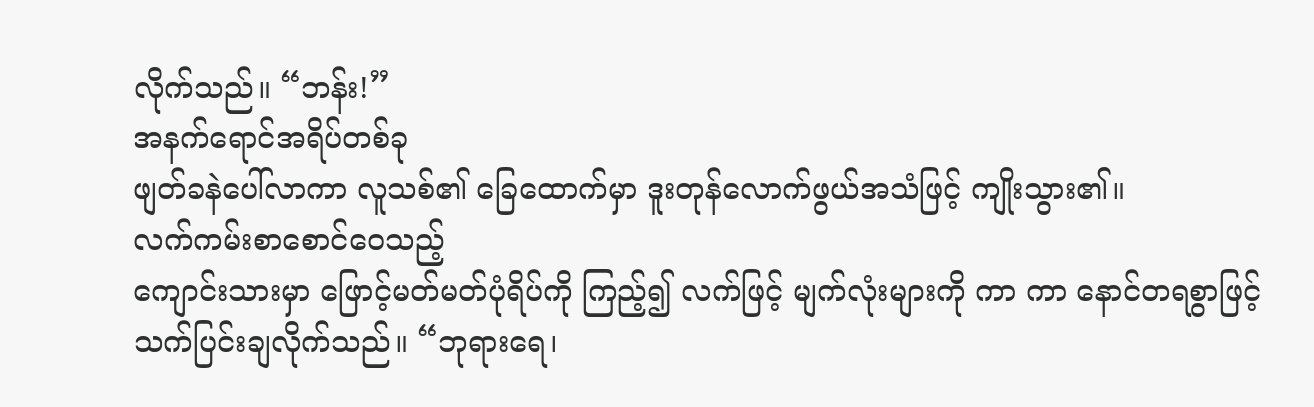လိုက်သည်။ “ဘန်း!”
အနက်ရောင်အရိပ်တစ်ခု
ဖျတ်ခနဲပေါ်လာကာ လူသစ်၏ ခြေထောက်မှာ ဒူးတုန်လောက်ဖွယ်အသံဖြင့် ကျိုးသွား၏။
လက်ကမ်းစာစောင်ဝေသည့်
ကျောင်းသားမှာ ဖြောင့်မတ်မတ်ပုံရိပ်ကို ကြည့်၍ လက်ဖြင့် မျက်လုံးများကို ကာ ကာ နောင်တရစွာဖြင့်
သက်ပြင်းချလိုက်သည်။ “ဘုရားရေ၊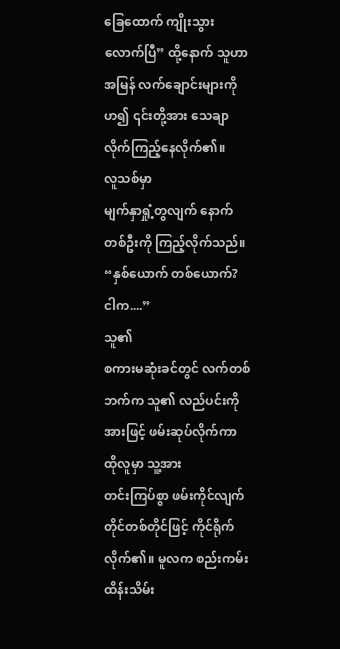ခြေထောက် ကျိုးသွားလောက်ပြီ” ထို့နောက် သူဟာ အမြန် လက်ချောင်းများကို
ဟ၍ ၎င်းတို့အား သေချာလိုက်ကြည့်နေလိုက်၏။
လူသစ်မှာ
မျက်နှာရှုံ့တွလျက် နောက်တစ်ဦးကို ကြည့်လိုက်သည်။ “နှစ်ယောက် တစ်ယောက်? ငါက....”
သူ၏
စကားမဆုံးခင်တွင် လက်တစ်ဘက်က သူ၏ လည်ပင်းကို အားဖြင့် ဖမ်းဆုပ်လိုက်ကာ ထိုလူမှာ သူ့အား
တင်းကြပ်စွာ ဖမ်းကိုင်လျက် တိုင်တစ်တိုင်ဖြင့် ကိုင်ရိုက်လိုက်၏။ မူလက စည်းကမ်းထိန်းသိမ်း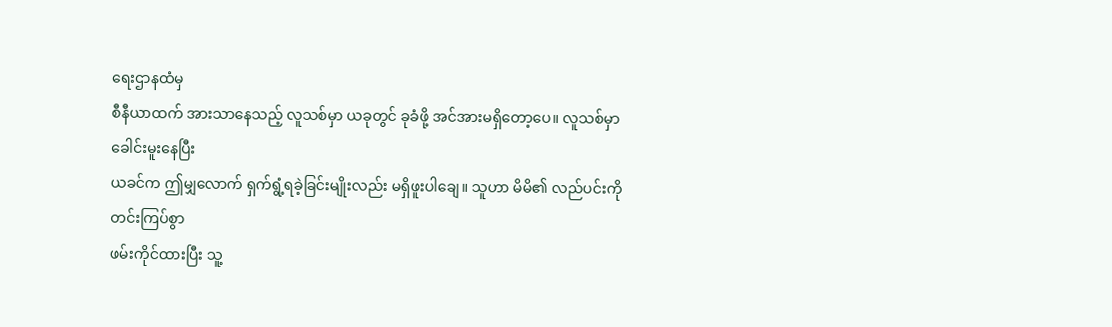ရေးဌာနထံမှ
စီနီယာထက် အားသာနေသည့် လူသစ်မှာ ယခုတွင် ခုခံဖို့ အင်အားမရှိတော့ပေ။ လူသစ်မှာ ခေါင်းမူးနေပြီး
ယခင်က ဤမျှလောက် ရှက်ရွံ့ရခဲ့ခြင်းမျိုးလည်း မရှိဖူးပါချေ။ သူဟာ မိမိ၏ လည်ပင်းကို တင်းကြပ်စွာ
ဖမ်းကိုင်ထားပြီး သူ့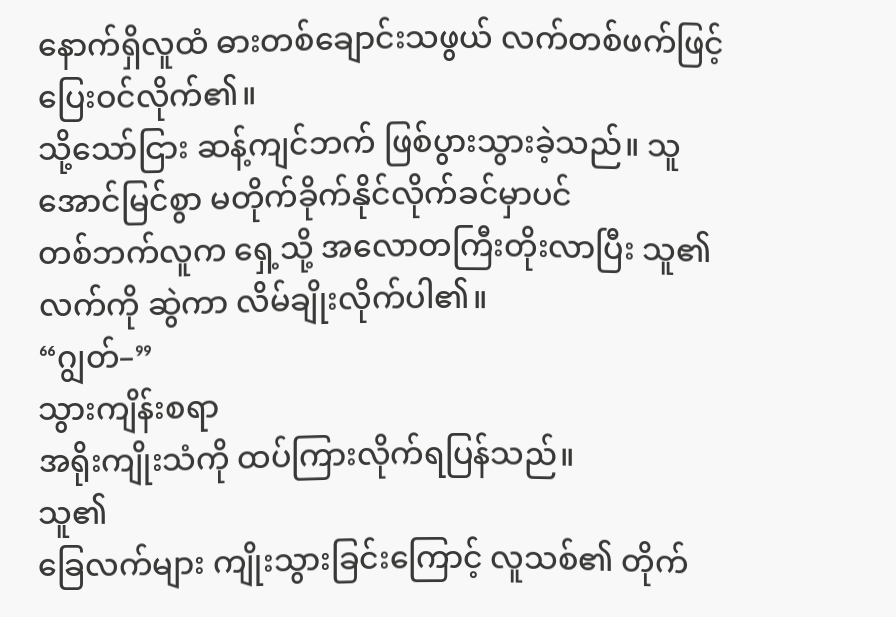နောက်ရှိလူထံ ဓားတစ်ချောင်းသဖွယ် လက်တစ်ဖက်ဖြင့် ပြေးဝင်လိုက်၏။
သို့သော်ငြား ဆန့်ကျင်ဘက် ဖြစ်ပွားသွားခဲ့သည်။ သူ အောင်မြင်စွာ မတိုက်ခိုက်နိုင်လိုက်ခင်မှာပင်
တစ်ဘက်လူက ရှေ့သို့ အလောတကြီးတိုးလာပြီး သူ၏ လက်ကို ဆွဲကာ လိမ်ချိုးလိုက်ပါ၏။
“ဂျွတ်–”
သွားကျိန်းစရာ
အရိုးကျိုးသံကို ထပ်ကြားလိုက်ရပြန်သည်။
သူ၏
ခြေလက်များ ကျိုးသွားခြင်းကြောင့် လူသစ်၏ တိုက်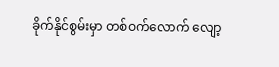ခိုက်နိုင်စွမ်းမှာ တစ်ဝက်လောက် လျော့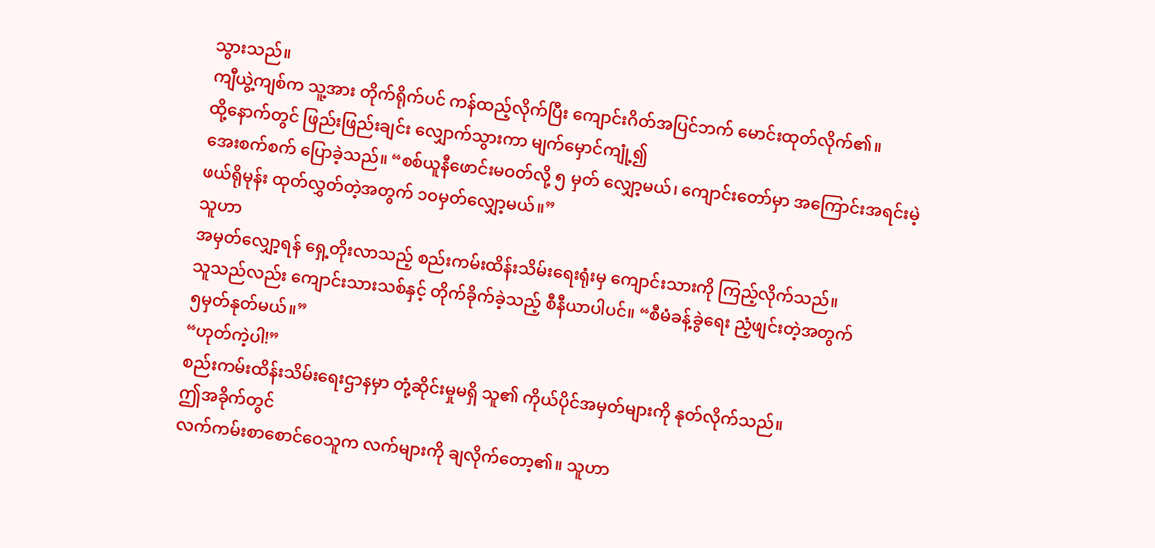သွားသည်။
ကျီယွဲ့ကျစ်က သူ့အား တိုက်ရိုက်ပင် ကန်ထည့်လိုက်ပြီး ကျောင်းဂိတ်အပြင်ဘက် မောင်းထုတ်လိုက်၏။
ထို့နောက်တွင် ဖြည်းဖြည်းချင်း လျှောက်သွားကာ မျက်မှောင်ကျုံ့၍
အေးစက်စက် ပြောခဲ့သည်။ “စစ်ယူနီဖောင်းမဝတ်လို့ ၅ မှတ် လျှော့မယ်၊ ကျောင်းတော်မှာ အကြောင်းအရင်းမဲ့
ဖယ်ရိုမုန်း ထုတ်လွှတ်တဲ့အတွက် ၁၀မှတ်လျှော့မယ်။”
သူဟာ
အမှတ်လျှော့ရန် ရှေ့တိုးလာသည့် စည်းကမ်းထိန်းသိမ်းရေးရုံးမှ ကျောင်းသားကို ကြည့်လိုက်သည်။
သူသည်လည်း ကျောင်းသားသစ်နှင့် တိုက်ခိုက်ခဲ့သည့် စီနီယာပါပင်။ “စီမံခန့်ခွဲရေး ညံ့ဖျင်းတဲ့အတွက်
၅မှတ်နုတ်မယ်။”
“ဟုတ်ကဲ့ပါ!”
စည်းကမ်းထိန်းသိမ်းရေးဌာနမှာ တုံ့ဆိုင်းမှုမရှိ သူ၏ ကိုယ်ပိုင်အမှတ်များကို နုတ်လိုက်သည်။
ဤအခိုက်တွင်
လက်ကမ်းစာစောင်ဝေသူက လက်များကို ချလိုက်တော့၏။ သူဟာ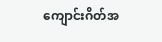ကျောင်းဂိတ်အ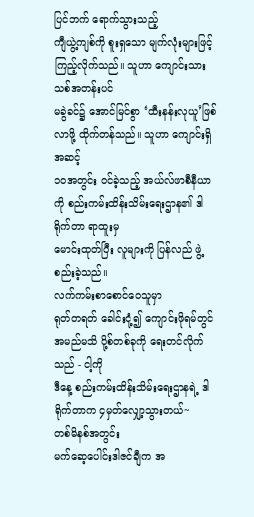ပြင်ဘက် ရောက်သွားသည့်
ကျီယွဲ့ကျစ်ကို စူးရှသော မျက်လုံးများဖြင့် ကြည့်လိုက်သည်။ သူဟာ ကျောင်းသားသစ်အတန်းပင်
မခွဲခင်၌ အောင်မြင်စွာ ‘ထီးနန်းလုယူ’ဖြစ်လာဖို့ ထိုက်တန်သည်။ သူဟာ ကျောင်းရှိ အဆင့်
၁၀အတွင်း ဝင်ခဲ့သည့် အယ်လ်ဖာစီနီယာကို စည်းကမ်းထိန်းသိမ်းရေးဌာန၏ ဒါရိုက်တာ ရာထူးမှ
မောင်းထုတ်ပြီး လူများကို ပြန်လည် ဖွဲ့စည်းခဲ့သည်။
လက်ကမ်းစာစောင်ဝေသူမှာ
ရုတ်တရတ် ခေါင်းငုံ့၍ ကျောင်းဖိုရမ်တွင် အမည်မသိ ပို့စ်တစ်ခုကို ရေးတင်လိုက်သည် - ငါ့ကို
ဒီနေ့ စည်းကမ်းထိန်းသိမ်းရေးဌာနရဲ့ ဒါရိုက်တာက ၄မှတ်လျှော့သွားတယ်~
တစ်မိနစ်အတွင်း
မက်ဆေ့ပေါင်းဒါဇင်ချီက အ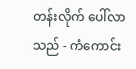တန်းလိုက် ပေါ်လာသည် - ကံကောင်း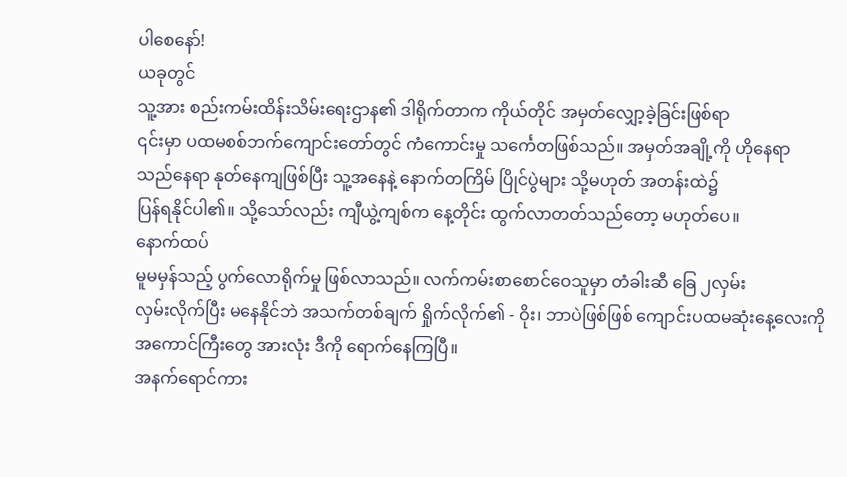ပါစေနော်!
ယခုတွင်
သူ့အား စည်းကမ်းထိန်းသိမ်းရေးဌာန၏ ဒါရိုက်တာက ကိုယ်တိုင် အမှတ်လျှော့ခဲ့ခြင်းဖြစ်ရာ
၎င်းမှာ ပထမစစ်ဘက်ကျောင်းတော်တွင် ကံကောင်းမှု သင်္ကေတဖြစ်သည်။ အမှတ်အချို့ကို ဟိုနေရာ
သည်နေရာ နုတ်နေကျဖြစ်ပြီး သူ့အနေနဲ့ နောက်တကြိမ် ပြိုင်ပွဲများ သို့မဟုတ် အတန်းထဲ၌
ပြန်ရနိုင်ပါ၏။ သို့သော်လည်း ကျီယွဲ့ကျစ်က နေ့တိုင်း ထွက်လာတတ်သည်တော့ မဟုတ်ပေ။
နောက်ထပ်
မူမမှန်သည့် ပွက်လောရိုက်မှု ဖြစ်လာသည်။ လက်ကမ်းစာစောင်ဝေသူမှာ တံခါးဆီ ခြေ ၂လှမ်း
လှမ်းလိုက်ပြီး မနေနိုင်ဘဲ အသက်တစ်ချက် ရှိုက်လိုက်၏ - ဝိုး၊ ဘာပဲဖြစ်ဖြစ် ကျောင်းပထမဆုံးနေ့လေးကို
အကောင်ကြီးတွေ အားလုံး ဒီကို ရောက်နေကြပြီ။
အနက်ရောင်ကား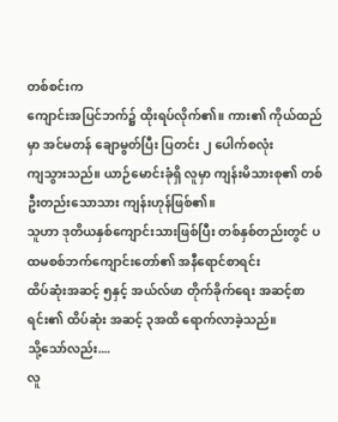တစ်စင်းက
ကျောင်းအပြင်ဘက်၌ ထိုးရပ်လိုက်၏။ ကား၏ ကိုယ်ထည်မှာ အင်မတန် ချောမွတ်ပြီး ပြတင်း ၂ ပေါက်စလုံး
ကျသွားသည်။ ယာဉ်မောင်းခုံရှိ လူမှာ ကျန်းမိသားစု၏ တစ်ဦးတည်းသောသား ကျန်းဟုန်ဖြစ်၏။
သူဟာ ဒုတိယနှစ်ကျောင်းသားဖြစ်ပြီး တစ်နှစ်တည်းတွင် ပထမစစ်ဘက်ကျောင်းတော်၏ အနီရောင်စာရင်း
ထိပ်ဆုံးအဆင့် ၅နှင့် အယ်လ်ဖာ တိုက်ခိုက်ရေး အဆင့်စာရင်း၏ ထိပ်ဆုံး အဆင့် ၃အထိ ရောက်လာခဲ့သည်။
သို့သော်လည်း....
လူ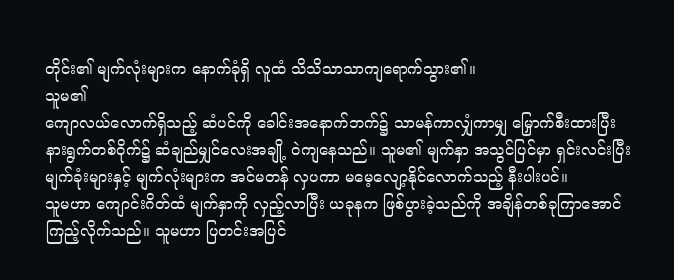တိုင်း၏ မျက်လုံးများက နောက်ခုံရှိ လူထံ သိသိသာသာကျရောက်သွား၏။
သူမ၏
ကျောလယ်လောက်ရှိသည့် ဆံပင်ကို ခေါင်းအနောက်ဘက်၌ သာမန်ကာလျှံကာမျှ မြှောက်စီးထားပြီး
နားရွက်တစ်ဝိုက်၌ ဆံချည်မျှင်လေးအချို့ ဝဲကျနေသည်။ သူမ၏ မျက်နှာ အသွင်ပြင်မှာ ရှင်းလင်းပြီး
မျက်ခုံးများနှင့် မျက်လုံးများက အင်မတန် လှပကာ မမေ့လျော့နိုင်လောက်သည့် နီးပါးပင်။
သူမဟာ ကျောင်းဂိတ်ထံ မျက်နှာကို လှည့်လာပြီး ယခုနက ဖြစ်ပွားခဲ့သည်ကို အချိန်တစ်ခုကြာအောင်
ကြည့်လိုက်သည်။ သူမဟာ ပြတင်းအပြင်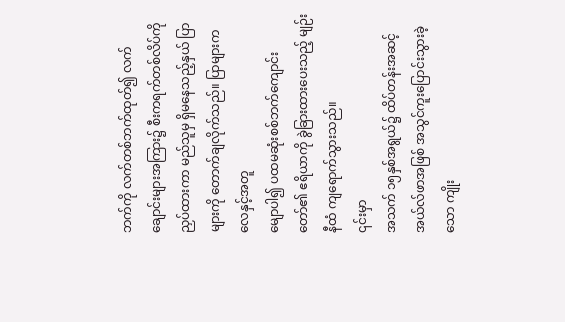ဘက်ကို လက်တစ်ဘက်ထုတ်၍ လက်ချောင်းများအကြား၌ စီးကရက်တစ်လိပ်ကို
ညှပ်ထားကာ မည်သူမှ ရှိမနေသည့်နှယ် ပြာများကို တောက်ချလိုက်သည်။ ပြာများက လေနှင့်အတူ
မျောပါ၍ ပထမဆုံးစစ်ဘက်ကျောင်းတော်၏ ဧရိယာကို ခွဲခြားထားပေးသည့် မျဉ်းနီထံ ကျရောက်သွားသည်။
၎င်းမှာ
အသက် ၁၅နှစ်အရွယ်၌ ထိပ်တန်းအဆင့် အယ်လ်ဖာအဖြစ် အသွင်ကူးပြောင်းသွားခဲ့သော ကျိုး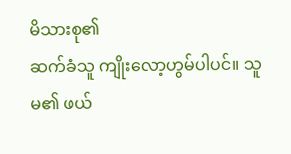မိသားစု၏
ဆက်ခံသူ ကျိုးလော့ဟွမ်ပါပင်။ သူမ၏ ဖယ်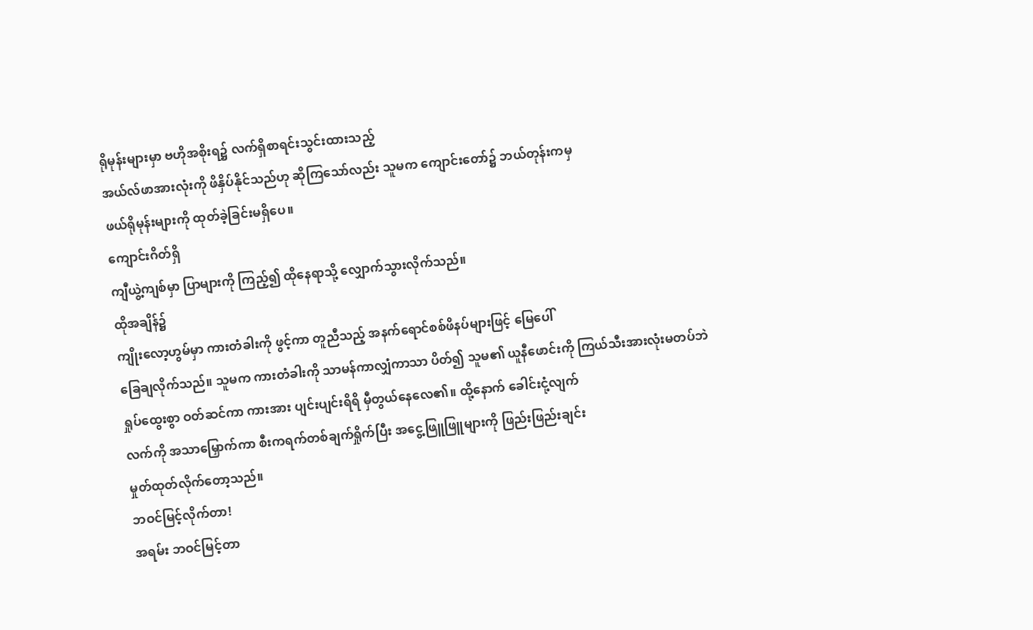ရိုမုန်းများမှာ ဗဟိုအစိုးရ၌ လက်ရှိစာရင်းသွင်းထားသည့်
အယ်လ်ဖာအားလုံးကို ဖိနှိပ်နိုင်သည်ဟု ဆိုကြသော်လည်း သူမက ကျောင်းတော်၌ ဘယ်တုန်းကမှ
ဖယ်ရိုမုန်းများကို ထုတ်ခဲ့ခြင်းမရှိပေ။
ကျောင်းဂိတ်ရှိ
ကျီယွဲ့ကျစ်မှာ ပြာများကို ကြည့်၍ ထိုနေရာသို့ လျှောက်သွားလိုက်သည်။
ထိုအချိန်၌
ကျိုးလော့ဟွမ်မှာ ကားတံခါးကို ဖွင့်ကာ တူညီသည့် အနက်ရောင်စစ်ဖိနပ်များဖြင့် မြေပေါ်
ခြေချလိုက်သည်။ သူမက ကားတံခါးကို သာမန်ကာလျှံကာသာ ပိတ်၍ သူမ၏ ယူနီဖောင်းကို ကြယ်သီးအားလုံးမတပ်ဘဲ
ရှုပ်ထွေးစွာ ဝတ်ဆင်ကာ ကားအား ပျင်းပျင်းရိရိ မှီတွယ်နေလေ၏။ ထို့နောက် ခေါင်းငုံ့လျက်
လက်ကို အသာမြှောက်ကာ စီးကရက်တစ်ချက်ရှိုက်ပြီး အငွေ့ဖြူဖြူများကို ဖြည်းဖြည်းချင်း
မှုတ်ထုတ်လိုက်တော့သည်။
ဘဝင်မြင့်လိုက်တာ!
အရမ်း ဘဝင်မြင့်တာ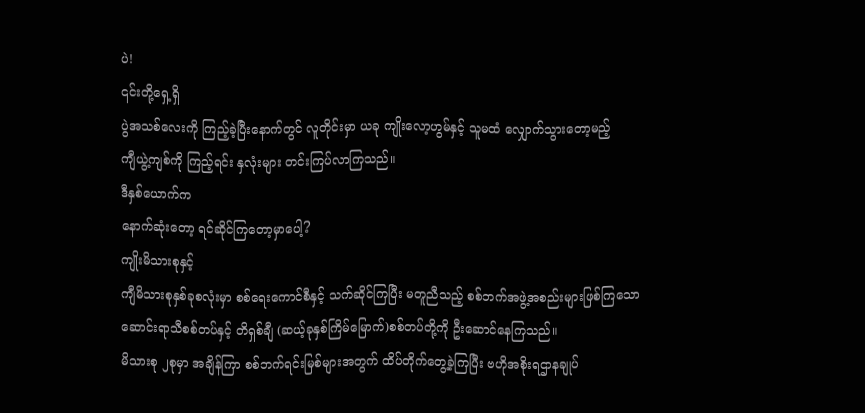ပဲ!
၎င်းတို့ရှေ့ရှိ
ပွဲအသစ်လေးကို ကြည့်ခဲ့ပြီးနောက်တွင် လူတိုင်းမှာ ယခု ကျိုးလော့ဟွမ်နှင့် သူမထံ လျှောက်သွားတော့မည့်
ကျီယွဲ့ကျစ်ကို ကြည့်ရင်း နှလုံးများ တင်းကြပ်လာကြသည်။
ဒီနှစ်ယောက်က
နောက်ဆုံးတော့ ရင်ဆိုင်ကြတော့မှာပေါ့?
ကျိုးမိသားစုနှင့်
ကျီမိသားစုနှစ်ခုစလုံးမှာ စစ်ရေးကောင်စီနှင့် သက်ဆိုင်ကြပြီး မတူညီသည့် စစ်ဘက်အဖွဲ့အစည်းများဖြစ်ကြသော
ဆောင်းရာသီစစ်တပ်နှင့် တိရှစ်ချီ (ဆယ့်ခုနှစ်ကြိမ်မြောက်)စစ်တပ်တို့ကို ဦးဆောင်နေကြသည်။
မိသားစု ၂စုမှာ အချိန်ကြာ စစ်ဘက်ရင်းမြစ်များအတွက် ထိပ်တိုက်တွေ့ခဲ့ကြပြီး ဗဟိုအစိုးရဌာနချုပ်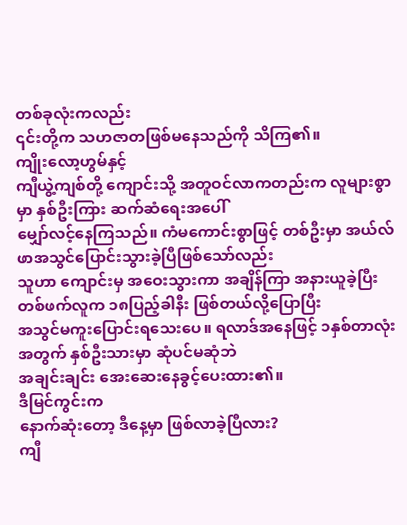တစ်ခုလုံးကလည်း
၎င်းတို့က သဟဇာတဖြစ်မနေသည်ကို သိကြ၏။
ကျိုးလော့ဟွမ်နှင့်
ကျီယွဲ့ကျစ်တို့ ကျောင်းသို့ အတူဝင်လာကတည်းက လူများစွာမှာ နှစ်ဦးကြား ဆက်ဆံရေးအပေါ်
မျှော်လင့်နေကြသည်။ ကံမကောင်းစွာဖြင့် တစ်ဦးမှာ အယ်လ်ဖာအသွင်ပြောင်းသွားခဲ့ပြီဖြစ်သော်လည်း
သူဟာ ကျောင်းမှ အဝေးသွားကာ အချိန်ကြာ အနားယူခဲ့ပြီး တစ်ဖက်လူက ၁၈ပြည့်ခါနီး ဖြစ်တယ်လို့ပြောပြီး
အသွင်မကူးပြောင်းရသေးပေ။ ရလာဒ်အနေဖြင့် ၁နှစ်တာလုံးအတွက် နှစ်ဦးသားမှာ ဆုံပင်မဆုံဘဲ
အချင်းချင်း အေးဆေးနေခွင့်ပေးထား၏။
ဒီမြင်ကွင်းက
နောက်ဆုံးတော့ ဒီနေ့မှာ ဖြစ်လာခဲ့ပြီလား?
ကျီ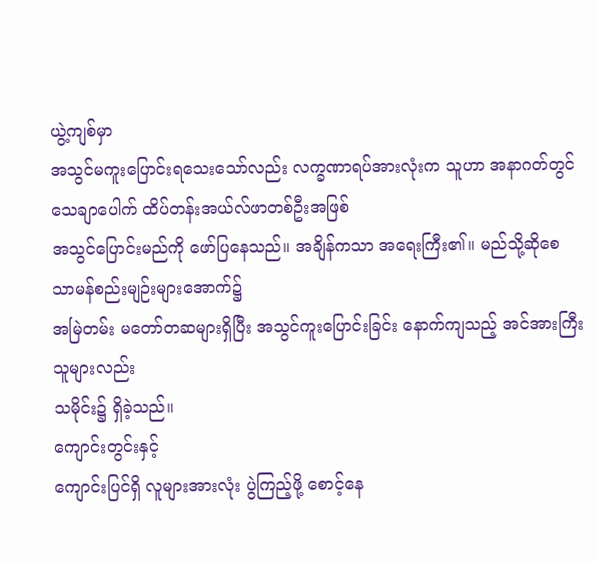ယွဲ့ကျစ်မှာ
အသွင်မကူးပြောင်းရသေးသော်လည်း လက္ခဏာရပ်အားလုံးက သူဟာ အနာဂတ်တွင် သေချာပေါက် ထိပ်တန်းအယ်လ်ဖာတစ်ဦးအဖြစ်
အသွင်ပြောင်းမည်ကို ဖော်ပြနေသည်။ အချိန်ကသာ အရေးကြီး၏။ မည်သို့ဆိုစေ သာမန်စည်းမျဉ်းများအောက်၌
အမြဲတမ်း မတော်တဆများရှိပြီး အသွင်ကူးပြောင်းခြင်း နောက်ကျသည့် အင်အားကြီးသူများလည်း
သမိုင်း၌ ရှိခဲ့သည်။
ကျောင်းတွင်းနှင့်
ကျောင်းပြင်ရှိ လူများအားလုံး ပွဲကြည့်ဖို့ စောင့်နေ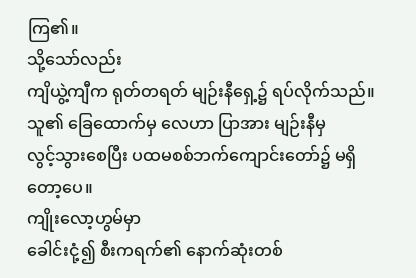ကြ၏။
သို့သော်လည်း
ကျိယွဲ့ကျီက ရုတ်တရတ် မျဉ်းနီရှေ့၌ ရပ်လိုက်သည်။ သူ၏ ခြေထောက်မှ လေဟာ ပြာအား မျဉ်းနီမှ
လွင့်သွားစေပြီး ပထမစစ်ဘက်ကျောင်းတော်၌ မရှိတော့ပေ။
ကျိုးလော့ဟွမ်မှာ
ခေါင်းငုံ့၍ စီးကရက်၏ နောက်ဆုံးတစ်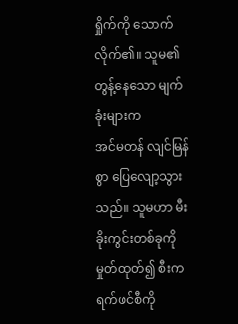ရှိုက်ကို သောက်လိုက်၏။ သူမ၏ တွန့်နေသော မျက်ခုံးများက
အင်မတန် လျင်မြန်စွာ ပြေလျော့သွားသည်။ သူမဟာ မီးခိုးကွင်းတစ်ခုကို မှုတ်ထုတ်၍ စီးကရက်ဖင်စီကို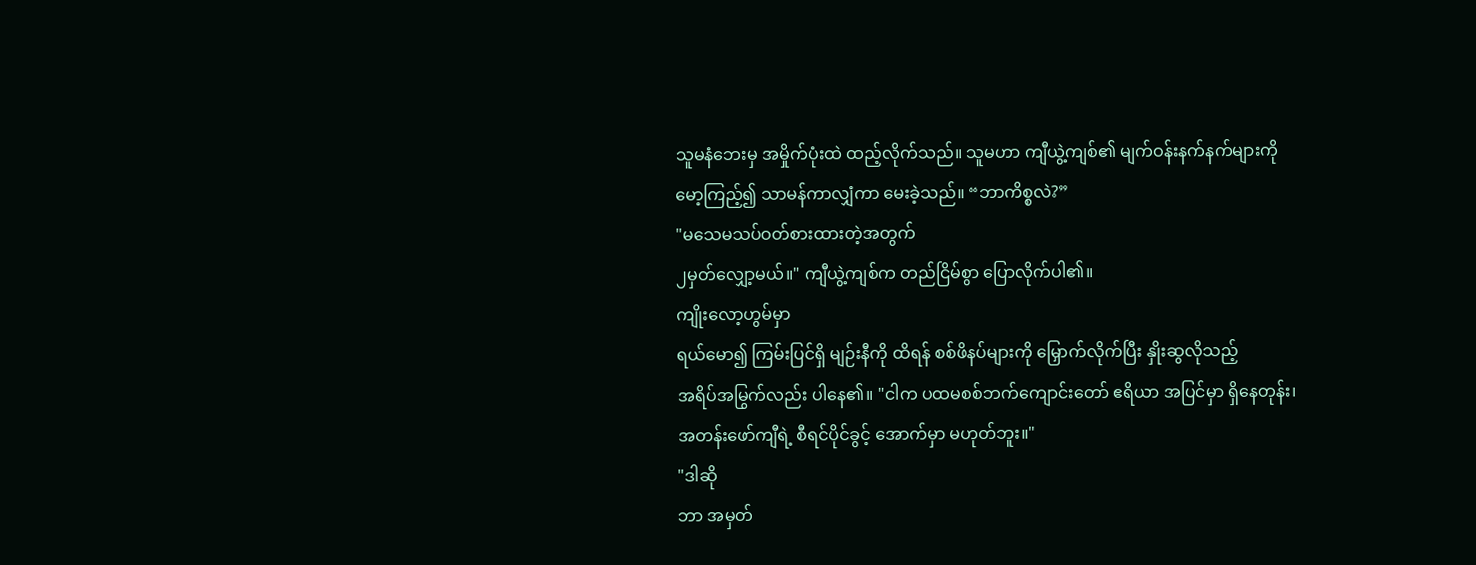သူမနံဘေးမှ အမှိုက်ပုံးထဲ ထည့်လိုက်သည်။ သူမဟာ ကျီယွဲ့ကျစ်၏ မျက်ဝန်းနက်နက်များကို
မော့ကြည့်၍ သာမန်ကာလျှံကာ မေးခဲ့သည်။ “ဘာကိစ္စလဲ?”
"မသေမသပ်ဝတ်စားထားတဲ့အတွက်
၂မှတ်လျှော့မယ်။" ကျီယွဲ့ကျစ်က တည်ငြိမ်စွာ ပြောလိုက်ပါ၏။
ကျိုးလော့ဟွမ်မှာ
ရယ်မော၍ ကြမ်းပြင်ရှိ မျဉ်းနီကို ထိရန် စစ်ဖိနပ်များကို မြှောက်လိုက်ပြီး နှိုးဆွလိုသည့်
အရိပ်အမြွက်လည်း ပါနေ၏။ "ငါက ပထမစစ်ဘက်ကျောင်းတော် ဧရိယာ အပြင်မှာ ရှိနေတုန်း၊
အတန်းဖော်ကျီရဲ့ စီရင်ပိုင်ခွင့် အောက်မှာ မဟုတ်ဘူး။"
"ဒါဆို
ဘာ အမှတ်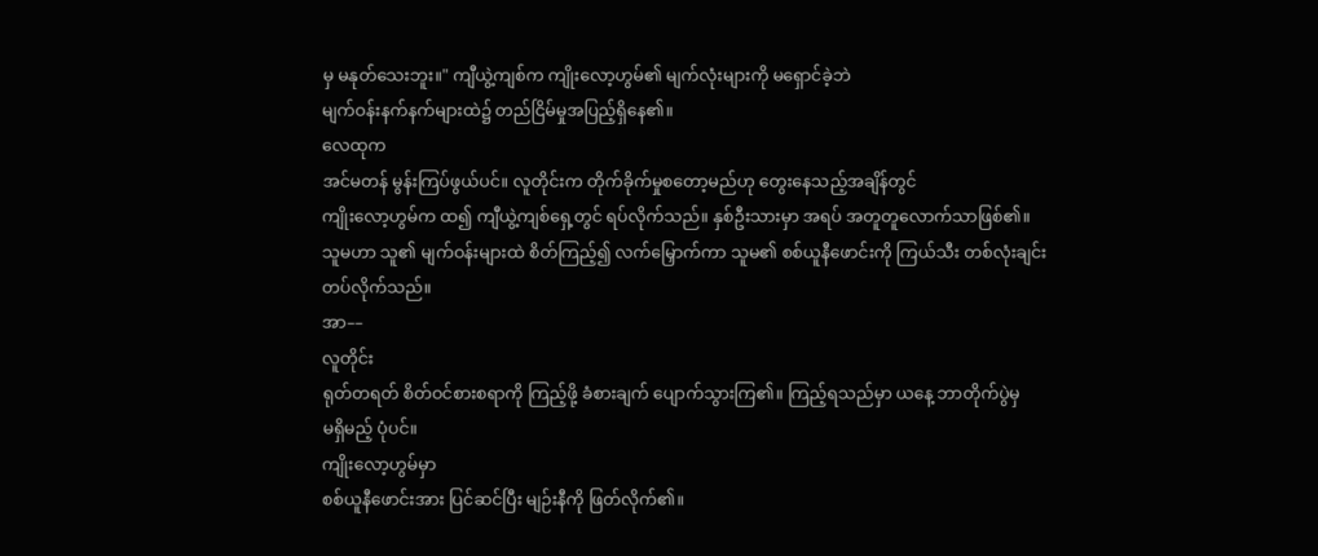မှ မနုတ်သေးဘူး။" ကျီယွဲ့ကျစ်က ကျိုးလော့ဟွမ်၏ မျက်လုံးများကို မရှောင်ခဲ့ဘဲ
မျက်ဝန်းနက်နက်များထဲ၌ တည်ငြိမ်မှုအပြည့်ရှိနေ၏။
လေထုက
အင်မတန် မွန်းကြပ်ဖွယ်ပင်။ လူတိုင်းက တိုက်ခိုက်မှုစတော့မည်ဟု တွေးနေသည့်အချိန်တွင်
ကျိုးလော့ဟွမ်က ထ၍ ကျီယွဲ့ကျစ်ရှေ့တွင် ရပ်လိုက်သည်။ နှစ်ဦးသားမှာ အရပ် အတူတူလောက်သာဖြစ်၏။
သူမဟာ သူ၏ မျက်ဝန်းများထဲ စိတ်ကြည့်၍ လက်မြှောက်ကာ သူမ၏ စစ်ယူနီဖောင်းကို ကြယ်သီး တစ်လုံးချင်း
တပ်လိုက်သည်။
အာ––
လူတိုင်း
ရုတ်တရတ် စိတ်ဝင်စားစရာကို ကြည့်ဖို့ ခံစားချက် ပျောက်သွားကြ၏။ ကြည့်ရသည်မှာ ယနေ့ ဘာတိုက်ပွဲမှ
မရှိမည့် ပုံပင်။
ကျိုးလော့ဟွမ်မှာ
စစ်ယူနီဖောင်းအား ပြင်ဆင်ပြီး မျဉ်းနီကို ဖြတ်လိုက်၏။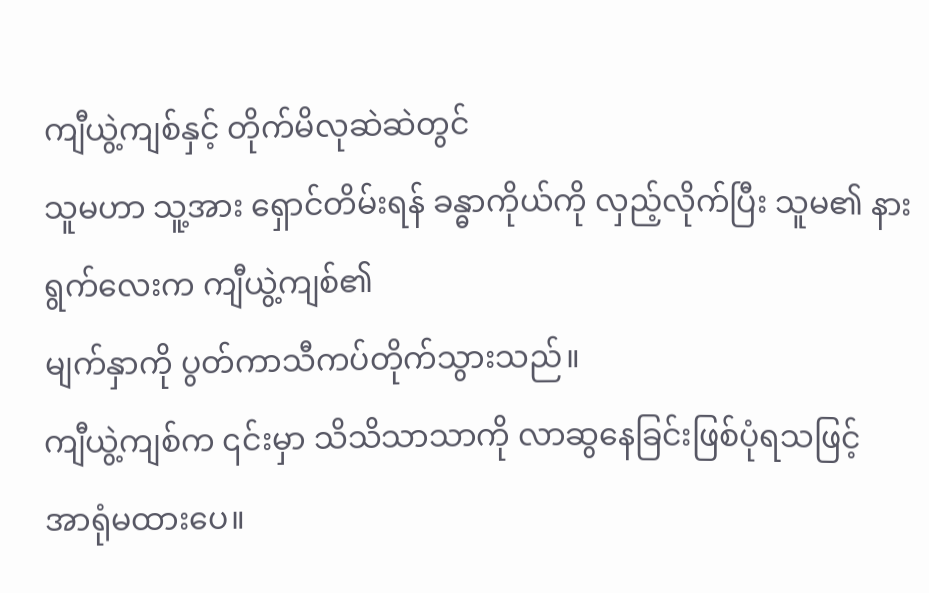ကျီယွဲ့ကျစ်နှင့် တိုက်မိလုဆဲဆဲတွင်
သူမဟာ သူ့အား ရှောင်တိမ်းရန် ခန္ဓာကိုယ်ကို လှည့်လိုက်ပြီး သူမ၏ နားရွက်လေးက ကျီယွဲ့ကျစ်၏
မျက်နှာကို ပွတ်ကာသီကပ်တိုက်သွားသည်။
ကျီယွဲ့ကျစ်က ၎င်းမှာ သိသိသာသာကို လာဆွနေခြင်းဖြစ်ပုံရသဖြင့်
အာရုံမထားပေ။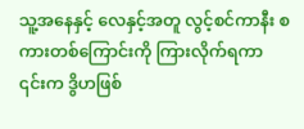သူ့အနေနှင့် လေနှင့်အတူ လွင့်စင်ကာနီး စကားတစ်ကြောင်းကို ကြားလိုက်ရကာ
၎င်းက ဒွိဟဖြစ်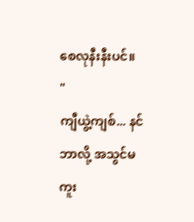စေလုနီးနီးပင်။
"
ကျီယွဲ့ကျစ်... နင် ဘာလို့ အသွင်မကူး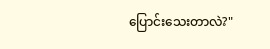ပြောင်းသေးတာလဲ?"